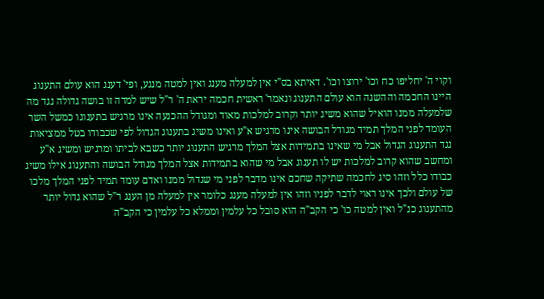וקוי ה' יחליפו כח וכו' ירוצו וכו'. דאיתא בס"י אין למעלה מענג ואין למטה מנגע, ופי' דענג הוא עולם התענוג היינו החכמה וההשגה הוא עולם התענוג ונאמר' ראשית חכמה יראת ה' ר"ל שיש למדה זו בושה גדולה נגד מה שלמעלה ממנו הואיל שהוא משיג יותר וקרוב למלכות מאוד ומגודל ההכנעה אינו מרגיש בתענוגו כמשל השר העומד לפני המלך תמיד מגודל הבושה אינו מרגיש א"ע ואינו משיג בתענוג הגדול לפי שכבודו בטל ממציאות נגד התענוג הגדול אבל מי שאינו בתמידות אצל המלך מרגיש התענוג יותר כשבא לביתו ומרגיש ומשיג א"ע ומחשב שהוא קרוב למלכות יש לו תענוג אבל מי שהוא בתמידות אצל המלך מגודל הבושה והתענוג אילו משיג כבודו כלל וזהו סיג לחכמה שתיקה שחכם אינו מדבר לפני מי שגדול ממנו ואדם עומד תמיד לפני המלך מלכו של עולם ולכך אינו ראוי לדבר לפניו וזהו אין למעלה מענג כלומר אין למעלה מן הענג ר"ל שהוא גדול יותר מהתענוג כנ"ל ואין למטה כו' כי הקב"ה הוא סובל כל עלמין וממלא כל עלמין כי הקב"ה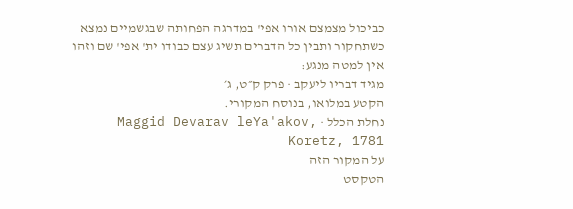כביכול מצמצם אורו אפי' במדרגה הפחותה שבגשמיים נמצא כשתחקור ותבין כל הדברים תשיג עצם כבודו ית' אפי' שם וזהו אין למטה מנגע:
מגיד דבריו ליעקב · פרק ק״ט, ג׳
הקטע במלואו, בנוסח המקורי.
נחלת הכלל · Maggid Devarav leYa'akov, Koretz, 1781
על המקור הזה
הטקסט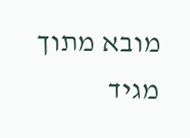מובא מתוך מגיד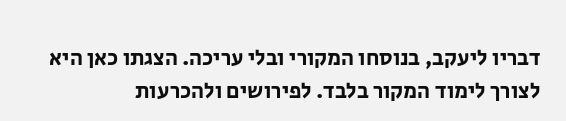דבריו ליעקב, בנוסחו המקורי ובלי עריכה. הצגתו כאן היא לצורך לימוד המקור בלבד. לפירושים ולהכרעות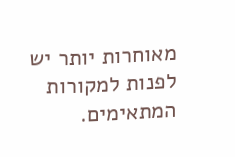מאוחרות יותר יש לפנות למקורות המתאימים.